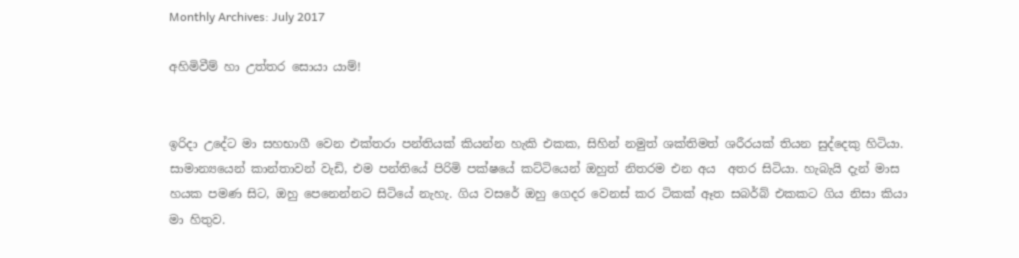Monthly Archives: July 2017

අහිමිවීම් හා උත්තර සොයා යාම්!


ඉරිදා උදේට මා සහභාගී වෙන එක්තරා පන්තියක් කියන්න හැකි එකක, සිහින් නමුත් ශක්තිමත් ශරීරයක් තියන සුද්දෙකු හිටියා. සාමාන්‍යයෙන් කාන්තාවන් වැඩි, එම පන්තියේ පිරිමි පක්ෂයේ කට්ටියෙන් ඔහුත් නිතරම එන අය  අතර සිටියා. හැබැයි දැන් මාස හයක පමණ සිට, ඔහු පෙනෙන්නට සිටියේ නැහැ. ගිය වසරේ ඔහු ගෙදර වෙනස් කර ටිකක් ඈත සබර්බ් එකකට ගිය නිසා කියා මා හිතුව.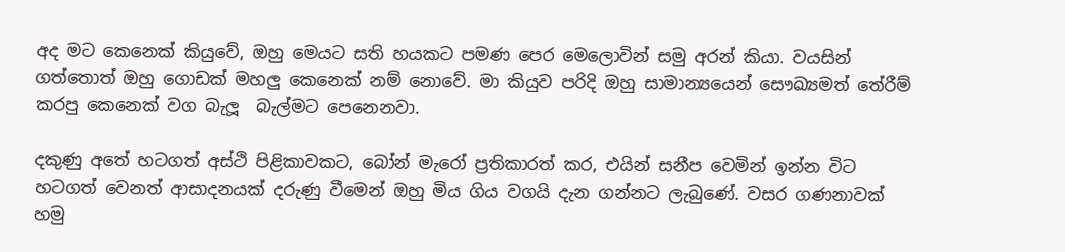අද මට කෙනෙක් කියුවේ, ඔහු මෙයට සති හයකට පමණ පෙර මෙලොවින් සමු අරන් කියා. වයසින් ගත්තොත් ඔහු ගොඩක් මහලු කෙනෙක් නම් නොවේ. මා කියුව පරිදි ඔහු සාමාන්‍යයෙන් සෞඛ්‍යමත් තේරීම් කරපු කෙනෙක් වග බැලූ  බැල්මට පෙනෙනවා.

දකුණු අතේ හටගත් අස්ථි පිළිකාවකට, බෝන් මැරෝ ප්‍රතිකාරත් කර, එයින් සනීප වෙමින් ඉන්න විට හටගත් වෙනත් ආසාදනයක් දරුණු වීමෙන් ඔහු මිය ගිය වගයි දැන ගන්නට ලැබුණේ. වසර ගණනාවක් හමු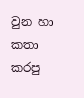වුන හා කතා කරපු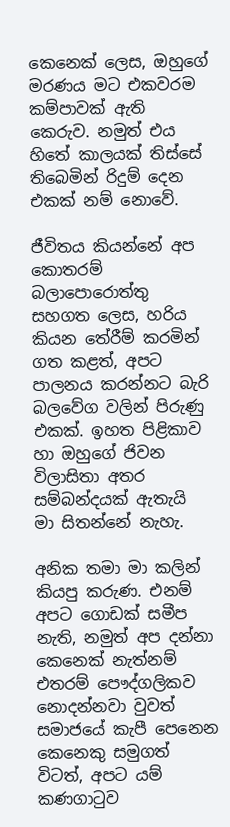කෙනෙක් ලෙස, ඔහුගේ මරණය මට එකවරම කම්පාවක් ඇති කෙරුව. නමුත් එය හිතේ කාලයක් තිස්සේ තිබෙමින් රිදුම් දෙන එකක් නම් නොවේ.

ජීවිතය කියන්නේ අප කොතරම් බලාපොරොත්තු සහගත ලෙස, හරිය කියන තේරීම් කරමින් ගත කළත්, අපට පාලනය කරන්නට බැරි බලවේග වලින් පිරුණු එකක්. ඉහත පිළිකාව හා ඔහුගේ ජිවන විලාසිතා අතර සම්බන්දයක් ඇතැයි  මා සිතන්නේ නැහැ.

අනික තමා මා කලින් කියපු කරුණ. එනම් අපට ගොඩක් සමීප නැති, නමුත් අප දන්නා කෙනෙක් නැත්නම් එතරම් පෞද්ගලිකව නොදන්නවා වුවත් සමාජයේ කැපී පෙනෙන කෙනෙකු සමුගත් විටත්, අපට යම් කණගාටුව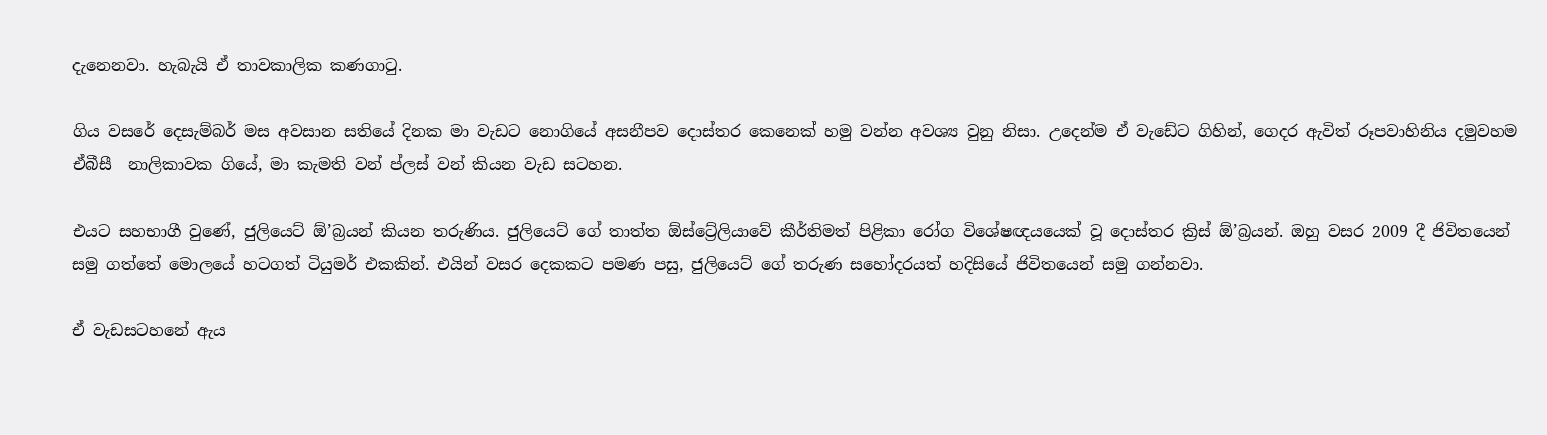දැනෙනවා. හැබැයි ඒ තාවකාලික කණගාටු.

ගිය වසරේ දෙසැම්බර් මස අවසාන සතියේ දිනක මා වැඩට නොගියේ අසනීපව දොස්තර කෙනෙක් හමු වන්න අවශ්‍ය වුනු නිසා. උදෙන්ම ඒ වැඩේට ගිහින්, ගෙදර ඇවිත් රූපවාහිනිය දමුවහම ඒබීසී  නාලිකාවක ගියේ, මා කැමති වන් ප්ලස් වන් කියන වැඩ සටහන.

එයට සහභාගී වුණේ, ජුලියෙට් ඕ’බ්‍රයන් කියන තරුණිය. ජුලියෙට් ගේ තාත්ත ඕස්ට්‍රේලියාවේ කීර්තිමත් පිළිකා රෝග විශේෂඥයයෙක් වූ දොස්තර ක්‍රිස් ඕ’බ්‍රයන්. ඔහු වසර 2009 දී ජිවිතයෙන් සමු ගත්තේ මොලයේ හටගත් ටියුමර් එකකින්. එයින් වසර දෙකකට පමණ පසු, ජුලියෙට් ගේ තරුණ සහෝදරයත් හදිසියේ ජිවිතයෙන් සමු ගන්නවා.

ඒ වැඩසටහනේ ඇය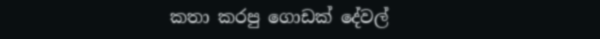කතා කරපු ගොඩක් දේවල්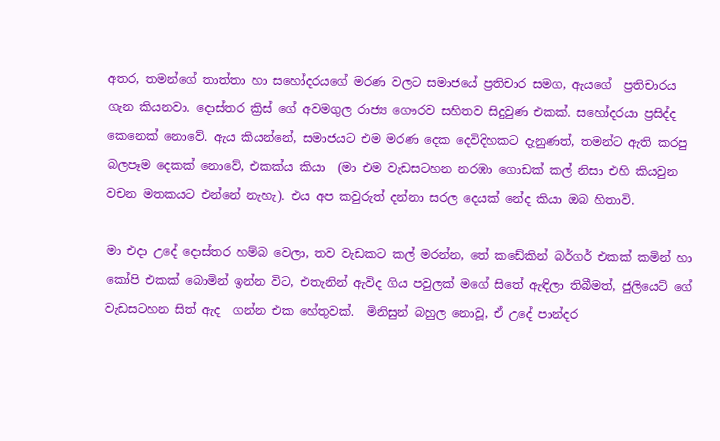අතර, තමන්ගේ තාත්තා හා සහෝදරයගේ මරණ වලට සමාජයේ ප්‍රතිචාර සමග, ඇයගේ  ප්‍රතිචාරය ගැන කියනවා. දොස්තර ක්‍රිස් ගේ අවමගුල රාජ්‍ය ගෞරව සහිතව සිදුවුණ එකක්. සහෝදරයා ප්‍රසිද්ද කෙනෙක් නොවේ. ඇය කියන්නේ, සමාජයට එම මරණ දෙක දෙවිදිහකට දැනුණත්, තමන්ට ඇති කරපු බලපෑම දෙකක් නොවේ, එකක්ය කියා  (මා එම වැඩසටහන නරඹා ගොඩක් කල් නිසා එහි කියවුන වචන මතකයට එන්නේ නැහැ). එය අප කවුරුත් දන්නා සරල දෙයක් නේද කියා ඔබ හිතාවි.

මා එදා උදේ දොස්තර හම්බ වෙලා, තව වැඩකට කල් මරන්න, තේ කඩේකින් බර්ගර් එකක් කමින් හා කෝපි එකක් බොමින් ඉන්න විට, එතැනින් ඇවිද ගිය පවුලක් මගේ සිතේ ඇඳිලා තිබීමත්, ජුලියෙට් ගේ වැඩසටහන සිත් ඇද  ගන්න එක හේතුවක්.  මිනිසුන් බහුල නොවූ, ඒ උදේ පාන්දර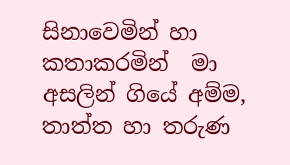සිනාවෙමින් හා කතාකරමින්  මා අසලින් ගියේ අම්ම, තාත්ත හා තරුණ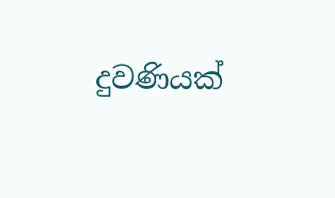දුවණියක්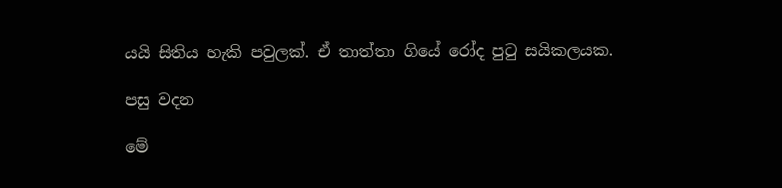යයි සිතිය හැකි පවුලක්. ඒ තාත්තා ගියේ රෝද පුටු සයිකලයක.

පසු වදන

මේ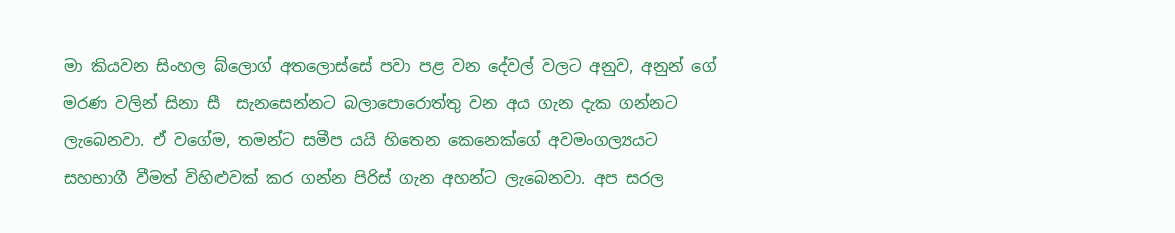මා කියවන සිංහල බ්ලොග් අතලොස්සේ පවා පළ වන දේවල් වලට අනුව, අනුන් ගේ මරණ වලින් සිනා සී  සැනසෙන්නට බලාපොරොත්තු වන අය ගැන දැක ගන්නට ලැබෙනවා. ඒ වගේම, තමන්ට සමීප යයි හිතෙන කෙනෙක්ගේ අවමංගල්‍යයට සහභාගී වීමත් විහිළුවක් කර ගන්න පිරිස් ගැන අහන්ට ලැබෙනවා. අප සරල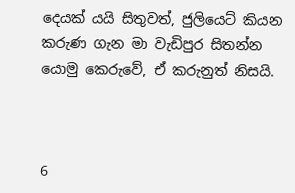දෙයක් යයි සිතුවත්, ජුලියෙට් කියන කරුණ ගැන මා වැඩිපුර සිතන්න යොමු කෙරුවේ, ඒ කරුනුත් නිසයි.



6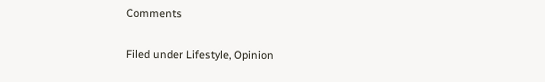Comments

Filed under Lifestyle, Opinion